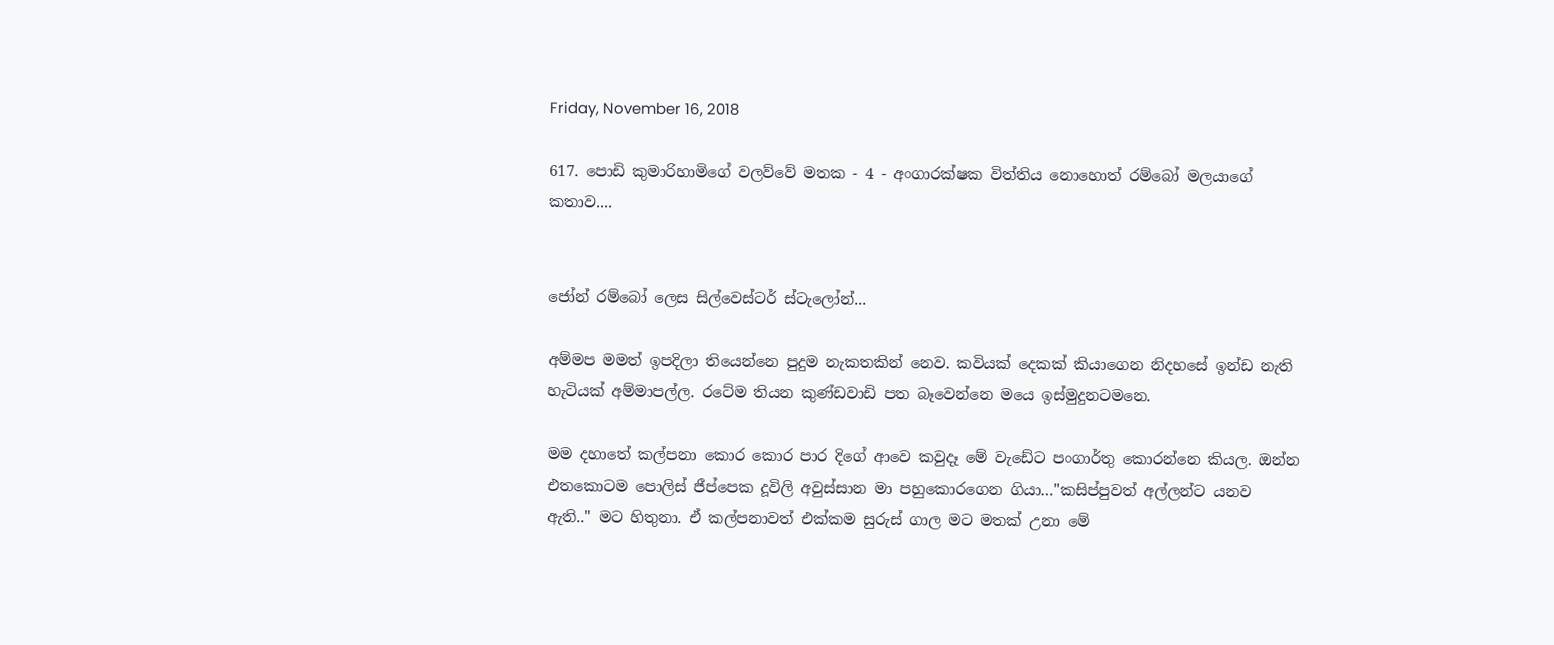Friday, November 16, 2018

617. පොඩි කුමාරිහාමිගේ වලව්වේ මතක - 4 - අංගාරක්ෂක විත්තිය නොහොත් රම්බෝ මලයාගේ කතාව....


ජෝන් රම්බෝ ලෙස සිල්වෙස්ටර් ස්ටැලෝන්...

අම්මප මමත් ඉපදිලා තියෙන්නෙ පුදුම නැකතකින් නෙව. කවියක් දෙකක් කියාගෙන නිදහසේ ඉන්ඩ නැති හැටියක් අම්මාපල්ල. රටේම තියන කුණ්ඩවාඩි පත බෑවෙන්නෙ මයෙ ඉස්මුදුනටමනෙ.

මම දහාතේ කල්පනා කොර කොර පාර දිගේ ආවෙ කවුදෑ මේ වැඩේට පංගාර්තු කොරන්නෙ කියල. ඔන්න එතකොටම පොලිස් ජීප්පෙක දූවිලි අවුස්සාන මා පහුකොරගෙන ගියා…"කසිප්පුවත් අල්ලන්ට යනව ඇති.." මට හිතුනා. ඒ කල්පනාවත් එක්කම සුරුස් ගාල මට මතක් උනා මේ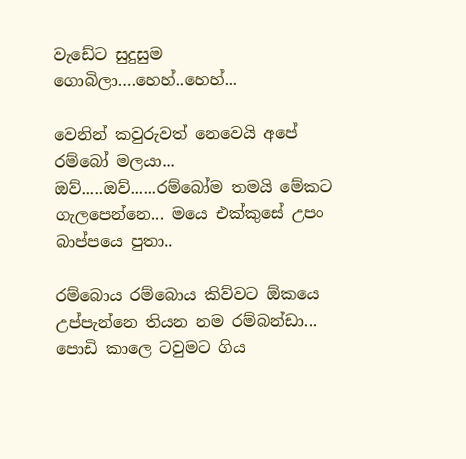වැඩේට සුදුසුම ගොබිලා….හෙහ්..හෙහ්...

වෙනින් කවුරුවත් නෙවෙයි අපේ රම්බෝ මලයා... ඔව්.....ඔව්......රම්බෝම තමයි මේකට ගැලපෙන්නෙ... මයෙ එක්කුසේ උපං බාප්පයෙ පුතා..

රම්බොය රම්බොය කිව්වට ඕකයෙ උප්පැන්නෙ තියන නම රම්බන්ඩා... පොඩි කාලෙ ටවුමට ගිය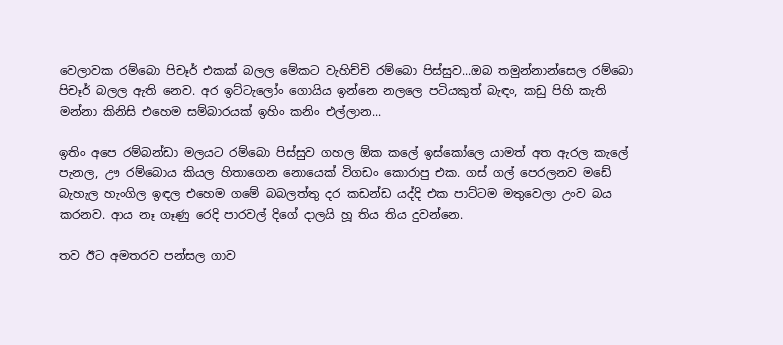වෙලාවක රම්බො පිචෑර් එකක් බලල මේකට වැහිච්චි රම්බො පිස්සුව...ඔබ තමුන්නාන්සෙල රම්බො පිචෑර් බලල ඇති නෙව. අර ඉට්ටැලෝං ගොයිය ඉන්නෙ නලලෙ පටියකුත් බැඳං, කඩු පිහි කැති මන්නා කිනිසි එහෙම සම්බාරයක් ඉහිං කනිං එල්ලාන...

ඉතිං අපෙ රම්බන්ඩා මලයට රම්බො පිස්සුව ගහල ඕක කලේ ඉස්කෝලෙ යාමත් අත ඇරල කැලේ පැනල, ඌ රම්බොය කියල හිතාගෙන නොයෙක් විගඩං කොරාපු එක. ගස් ගල් පෙරලනව මඩේ බැහැල හැංගිල ඉඳල එහෙම ගමේ බබලත්තු දර කඩන්ඩ යද්දි එක පාට්ටම මතුවෙලා උංව බය කරනව. ආය නෑ ගෑණු රෙදි පාරවල් දිගේ දාලයි හූ තිය තිය දුවන්නෙ.

තව ඊට අමතරව පන්සල ගාව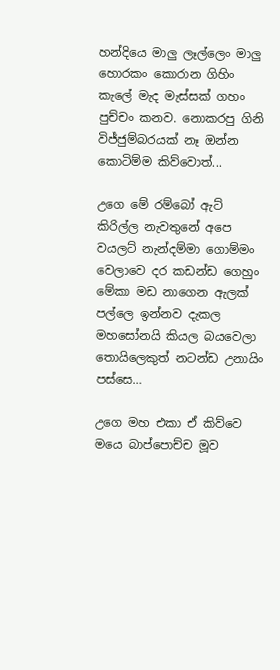හන්දියෙ මාලු ලෑල්ලෙං මාලු හොරකං කොරාන ගිහිං කැලේ මැද මැස්සක් ගහං පුච්චං කනව. නොකරපු ගිනි විජ්ජුම්බරයක් නෑ ඔන්න කොටිම්ම කිව්වොත්...

උගෙ මේ රම්බෝ ඇට් කිරිල්ල නැවතුනේ අපෙ වයලට් නැන්දම්මා ගොම්මං වෙලාවෙ දර කඩන්ඩ ගෙහුං මේකා මඩ නාගෙන ඇලක් පල්ලෙ ඉන්නව දැකල මහසෝනයි කියල බයවෙලා තොයිලෙකුත් නටන්ඩ උනායිං පස්සෙ…

උගෙ මහ එකා ඒ කිව්වෙ මයෙ බාප්පොච්ච මූව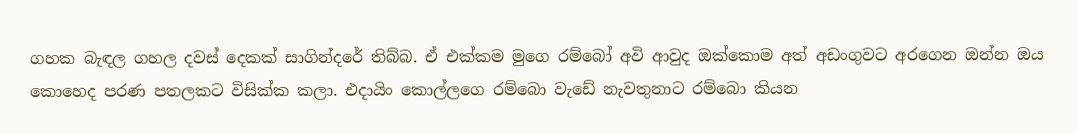ගහක බැඳල ගහල දවස් දෙකක් සාගින්දරේ තිබ්බ. ඒ එක්කම මුගෙ රම්බෝ අවි ආවුද ඔක්කොම අත් අඩංගුවට අරගෙන ඔන්න ඔය කොහෙද පරණ පතලකට විසික්ක කලා. එදායිං කොල්ලගෙ රම්බො වැඩේ නැවතුනාට රම්බො කියන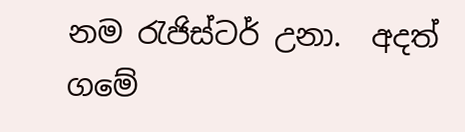නම රැජිස්ටර් උනා.  අදත් ගමේ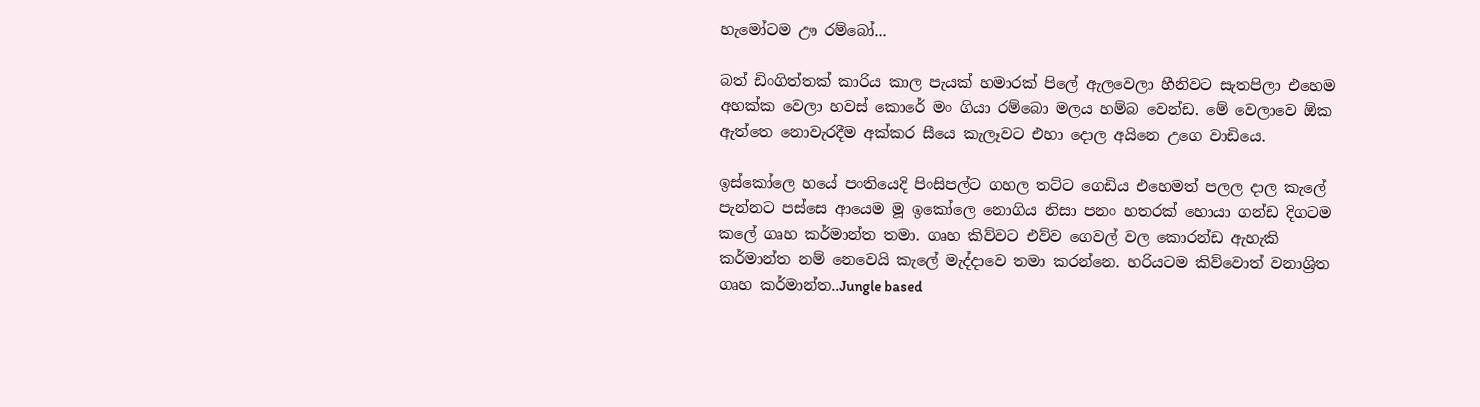හැමෝටම ඌ රම්බෝ...

බත් ඩිංගිත්තක් කාරිය කාල පැයක් හමාරක් පිලේ ඇලවෙලා හීනිවට සැතපිලා එහෙම අහක්ක වෙලා හවස් කොරේ මං ගියා රම්බො මලය හම්බ වෙන්ඩ. මේ වෙලාවෙ ඕක ඇත්තෙ නොවැරදීම අක්කර සීයෙ කැලෑවට එහා දොල අයිනෙ උගෙ වාඩියෙ.

ඉස්කෝලෙ හයේ පංතියෙදි පිංසිපල්ට ගහල තට්ට ගෙඩිය එහෙමත් පලල දාල කැලේ පැන්නට පස්සෙ ආයෙම මූ ඉකෝලෙ නොගිය නිසා පනං හතරක් හොයා ගන්ඩ දිගටම කලේ ගෘහ කර්මාන්ත තමා. ගෘහ කිව්වට එව්ව ගෙවල් වල කොරන්ඩ ඇහැකි කර්මාන්ත නම් නෙවෙයි කැලේ මැද්දාවෙ තමා කරන්නෙ. හරියටම කිව්වොත් වනාශ්‍රිත ගෘහ කර්මාන්ත..Jungle based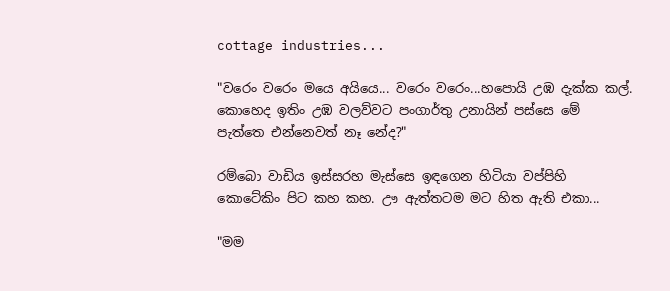cottage industries...

"වරෙං වරෙං මයෙ අයියෙ... වරෙං වරෙං...හපොයි උඹ දැක්ක කල්. කොහෙද ඉතිං උඹ වලව්වට පංගාර්තු උනායින් පස්සෙ මේ පැත්තෙ එන්නෙවත් නෑ නේද?"

රම්බො වාඩිය ඉස්සරහ මැස්සෙ ඉඳගෙන හිටියා වප්පිහි කොටේකිං පිට කහ කහ. ඌ ඇත්තටම මට හිත ඇති එකා...

"මම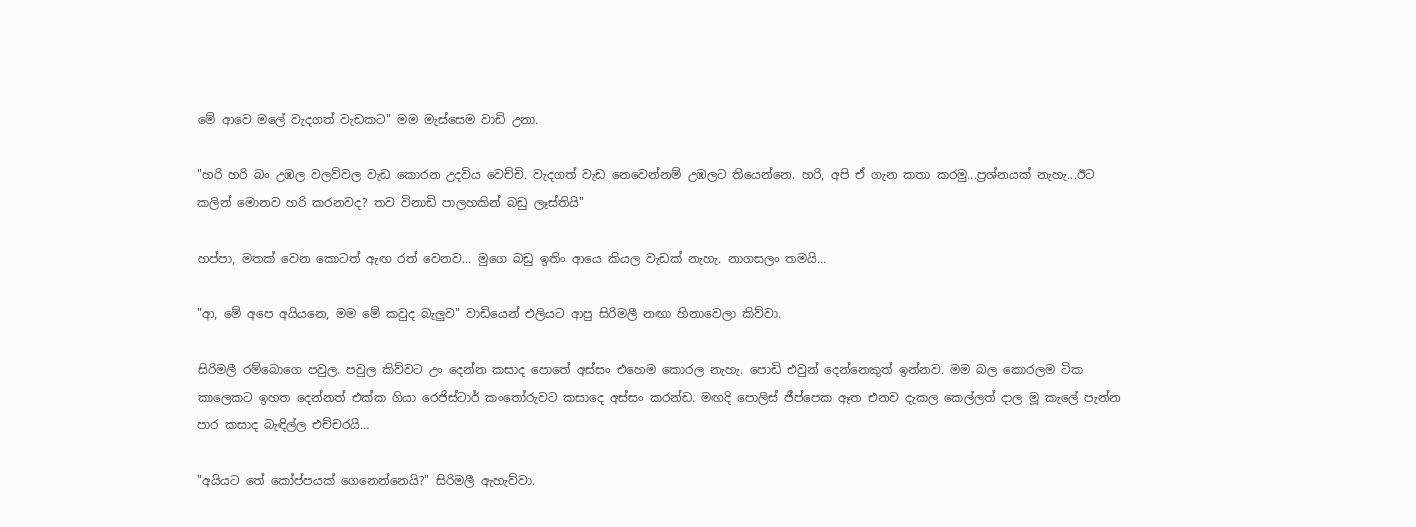මේ ආවෙ මලේ වැදගත් වැඩකට" මම මැස්සෙම වාඩි උනා.

"හරි හරි බං උඹල වලව්වල වැඩ කොරන උදවිය වෙච්චි. වැදගත් වැඩ නෙවෙන්නම් උඹලට තියෙන්නෙ. හරි, අපි ඒ ගැන කතා කරමු...ප්‍රශ්නයක් නැහැ...ඊට කලින් මොනව හරි කරනවද? තව විනාඩි පාලහකින් බඩු ලෑස්තියි"

හප්පා, මතක් වෙන කොටත් ඇඟ රත් වෙනව... මුගෙ බඩු ඉතිං ආයෙ කියල වැඩක් නැහැ. නාගසලං තමයි…

"ආ, මේ අපෙ අයියනෙ, මම මේ කවුද බැලුව" වාඩියෙන් එලියට ආපු සිරිමලී නඟා හිනාවෙලා කිව්වා.

සිරිමලී රම්බොගෙ පවුල. පවුල කිව්වට උං දෙන්න කසාද පොතේ අස්සං එහෙම කොරල නැහැ. පොඩි එවුන් දෙන්නෙකුත් ඉන්නව. මම බල කොරලම ටික කාලෙකට ඉහත දෙන්නත් එක්ක ගියා රෙජිස්ටාර් කංතෝරුවට කසාදෙ අස්සං කරන්ඩ. මඟදි පොලිස් ජීප්පෙක ඈත එනව දැකල කෙල්ලත් දාල මූ කැලේ පැන්න පාර කසාද බැඳිල්ල එච්චරයි…

"අයියට තේ කෝප්පයක් ගෙනෙන්නෙයි?" සිරිමලී ඇහැව්වා.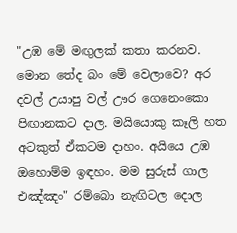"උඹ මේ මඟුලක් කතා කරනව. මොන තේද බං මේ වෙලාවෙ? අර දවල් උයාපු වල් ඌර ගෙනෙංකො පිඟානකට දාල. මයියොකු කෑලි හත අටකුත් ඒකටම දාහං. අයියෙ උඹ ඔහොම්ම ඉඳහං. මම සුරුස් ගාල එඤ්ඤං" රම්බො නැඟිටල දොල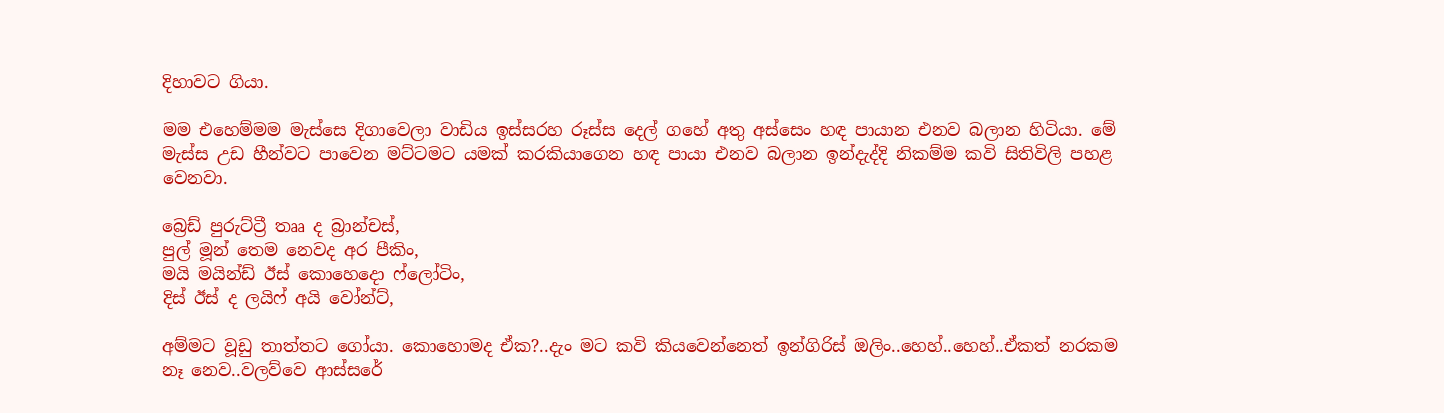දිහාවට ගියා.

මම එහෙම්මම මැස්සෙ දිගාවෙලා වාඩිය ඉස්සරහ රූස්ස දෙල් ගහේ අතු අස්සෙං හඳ පායාන එනව බලාන හිටියා. මේ මැස්ස උඩ හීන්වට පාවෙන මට්ටමට යමක් කරකියාගෙන හඳ පායා එනව බලාන ඉන්දැද්දි නිකම්ම කවි සිතිවිලි පහළ වෙනවා.

බ්‍රෙඩ් පුරුට්ට්‍රී තෲ ද බ්‍රාන්චස්,
පුල් මූන් තෙම නෙවද අර පීකිං,
මයි මයින්ඩ් ඊස් කොහෙදො ෆ්ලෝටිං,
දිස් ඊස් ද ලයිෆ් අයි වෝන්ට්,

අම්මට වූඩු තාත්තට ගෝයා. කොහොමද ඒක?..දැං මට කවි කියවෙන්නෙත් ඉන්ගිරිස් ඔලිං..හෙහ්..හෙහ්..ඒකත් නරකම නෑ නෙව..වලව්වෙ ආස්සරේ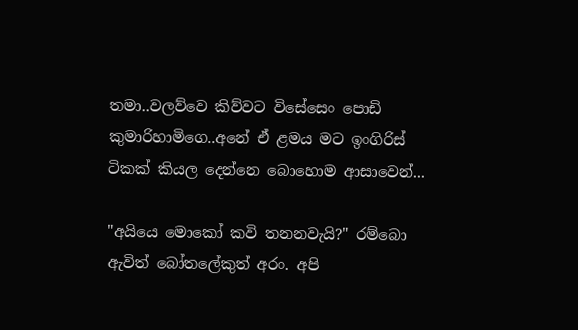තමා..වලව්වෙ කිව්වට විසේසෙං පොඩි කුමාරිහාමිගෙ..අනේ ඒ ළමය මට ඉංගිරිස් ටිකක් කියල දෙන්නෙ බොහොම ආසාවෙන්...

"අයියෙ මොකෝ කවි තනනවැයි?" රම්බො ඇවිත් බෝතලේකුත් අරං. අපි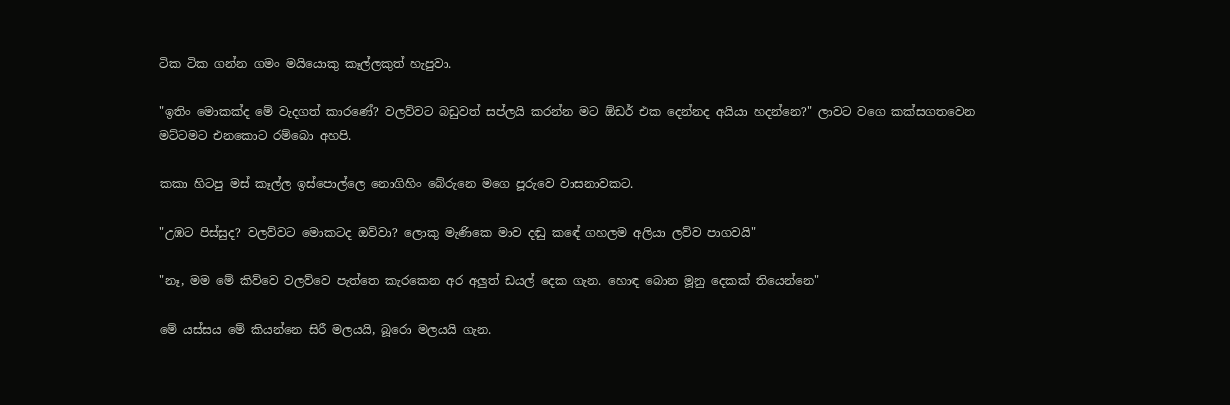ටික ටික ගන්න ගමං මයියොකු කෑල්ලකුත් හැපුවා.

"ඉතිං මොකක්ද මේ වැදගත් කාරණේ? වලව්වට බඩුවත් සප්ලයි කරන්න මට ඕඩර් එක දෙන්නද අයියා හදන්නෙ?" ලාවට වගෙ කක්සගතවෙන මට්ටමට එනකොට රම්බො අහපි.

කකා හිටපු මස් කෑල්ල ඉස්පොල්ලෙ නොගිහිං බේරුනෙ මගෙ පූරුවෙ වාසනාවකට.

"උඹට පිස්සුද? වලව්වට මොකටද ඔව්වා? ලොකු මැණිකෙ මාව දඬු කඳේ ගහලම අලියා ලව්ව පාගවයි"

"නෑ, මම මේ කිව්වෙ වලව්වෙ පැත්තෙ කැරකෙන අර අලුත් ඩයල් දෙක ගැන. හොඳ බොන මූනු දෙකක් තියෙන්නෙ"

මේ යස්සය මේ කියන්නෙ සිරී මලයයි, බූරො මලයයි ගැන.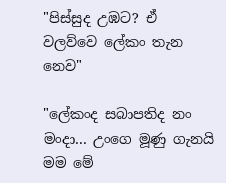"පිස්සුද උඹට? ඒ වලව්වෙ ලේකං තැන නෙව"

"ලේකංද සබාපතිද නං මංදා... උංගෙ මූණු ගැනයි මම මේ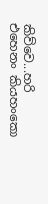කිව්වෙ...හරි එහෙනං කියහංකො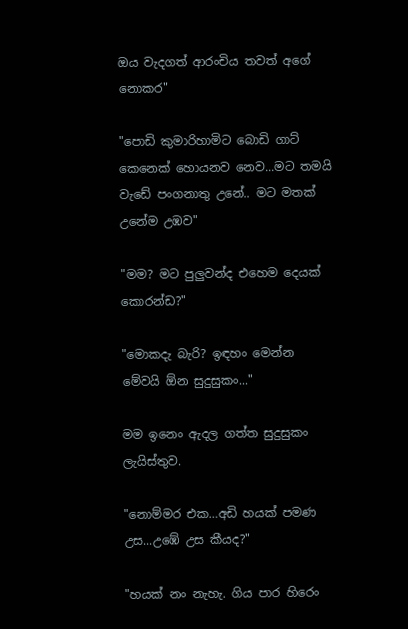ඔය වැදගත් ආරංචිය තවත් අගේ නොකර"

"පොඩි කුමාරිහාමිට බොඩි ගාට් කෙනෙක් හොයනව නෙව...මට තමයි වැඩේ පංගනාතු උනේ.. මට මතක් උනේම උඹව"

"මම? මට පුලුවන්ද එහෙම දෙයක් කොරන්ඩ?"

"මොකදැ බැරි? ඉඳහං මෙන්න මේවයි ඕන සුදුසුකං..."

මම ඉනෙං ඇදල ගත්ත සුදුසුකං ලැයිස්තුව.

"නොම්මර එක…අඩි හයක් පමණ උස...උඹේ උස කීයද?"

"හයක් නං නැහැ. ගිය පාර හිරෙං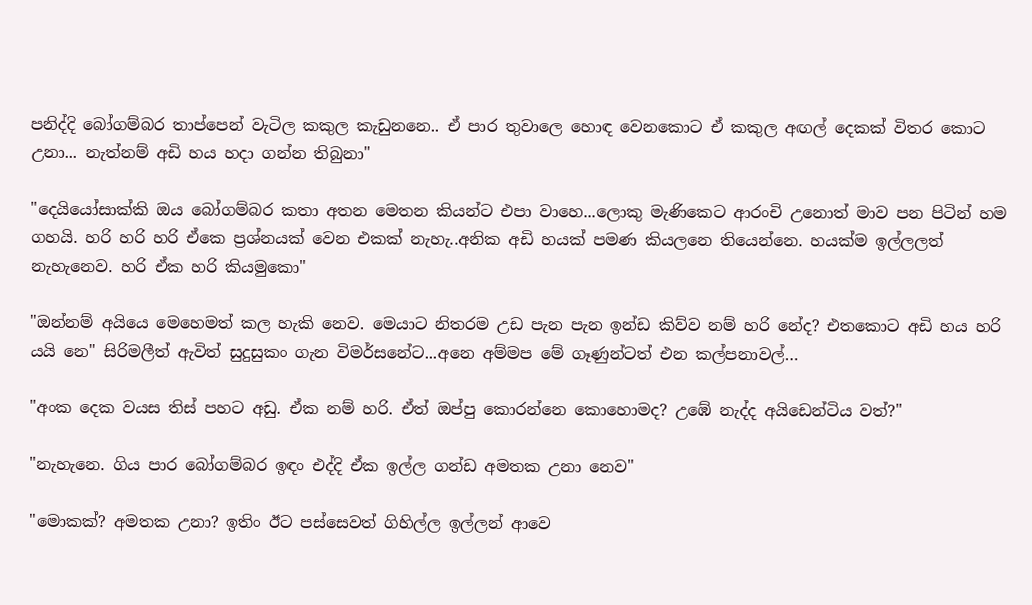පනිද්දි බෝගම්බර තාප්පෙන් වැටිල කකුල කැඩුනනෙ.. ඒ පාර තුවාලෙ හොඳ වෙනකොට ඒ කකුල අඟල් දෙකක් විතර කොට උනා... නැත්නම් අඩි හය හදා ගන්න තිබුනා"

"දෙයියෝසාක්කි ඔය බෝගම්බර කතා අතන මෙතන කියන්ට එපා වාහෙ...ලොකු මැණිකෙට ආරංචි උනොත් මාව පන පිටින් හම ගහයි. හරි හරි හරි ඒකෙ ප්‍රශ්නයක් වෙන එකක් නැහැ..අනික අඩි හයක් පමණ කියලනෙ තියෙන්නෙ. හයක්ම ඉල්ලලත් නැහැනෙව. හරි ඒක හරි කියමුකො"

"ඔන්නම් අයියෙ මෙහෙමත් කල හැකි නෙව. මෙයාට නිතරම උඩ පැන පැන ඉන්ඩ කිව්ව නම් හරි නේද? එතකොට අඩි හය හරි යයි නෙ" සිරිමලීත් ඇවිත් සුදුසුකං ගැන විමර්සනේට...අනෙ අම්මප මේ ගෑණුන්ටත් එන කල්පනාවල්…

"අංක දෙක වයස තිස් පහට අඩු. ඒක නම් හරි. ඒත් ඔප්පු කොරන්නෙ කොහොමද? උඹේ නැද්ද අයිඩෙන්ටිය වත්?"

"නැහැනෙ. ගිය පාර බෝගම්බර ඉඳං එද්දි ඒක ඉල්ල ගන්ඩ අමතක උනා නෙව"

"මොකක්? අමතක උනා? ඉතිං ඊට පස්සෙවත් ගිහිල්ල ඉල්ලන් ආවෙ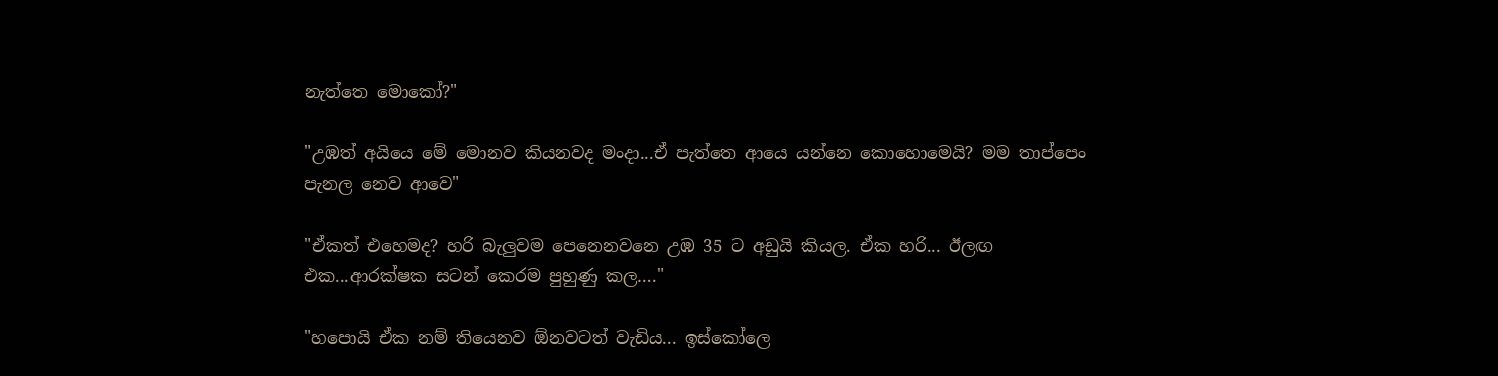නැත්තෙ මොකෝ?"

"උඹත් අයියෙ මේ මොනව කියනවද මංදා...ඒ පැත්තෙ ආයෙ යන්නෙ කොහොමෙයි? මම තාප්පෙං පැනල නෙව ආවෙ"

"ඒකත් එහෙමද? හරි බැලුවම පෙනෙනවනෙ උඹ 35 ට අඩුයි කියල. ඒක හරි... ඊලඟ එක...ආරක්ෂක සටන් කෙරම පුහුණු කල…."

"හපොයි ඒක නම් තියෙනව ඕනවටත් වැඩිය... ඉස්කෝලෙ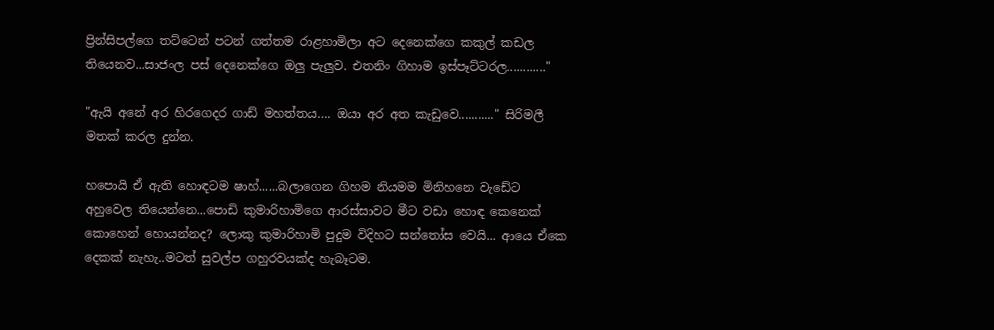ප්‍රින්සිපල්ගෙ තට්ටෙන් පටන් ගත්තම රාළහාමිලා අට දෙනෙක්ගෙ කකුල් කඩල තියෙනව...සාජංල පස් දෙනෙක්ගෙ ඔලු පැලුව. එතනිං ගිහාම ඉස්පෑට්ටරල............"

"ඇයි අනේ අර හිරගෙදර ගාඩ් මහත්තය…. ඔයා අර අත කැඩුවෙ..........." සිරිමලී මතක් කරල දුන්න.

හපොයි ඒ ඇති හොඳටම ෂාහ්......බලාගෙන ගිහම නියමම මිනිහනෙ වැඩේට අහුවෙල තියෙන්නෙ...පොඩි කුමාරිහාමිගෙ ආරස්සාවට මීට වඩා හොඳ කෙනෙක් කොහෙන් හොයන්නද? ලොකු කුමාරිහාමි පුදුම විදිහට සන්තෝස වෙයි... ආයෙ ඒකෙ දෙකක් නැහැ..මටත් සුවල්ප ගහුරවයක්ද හැබෑටම.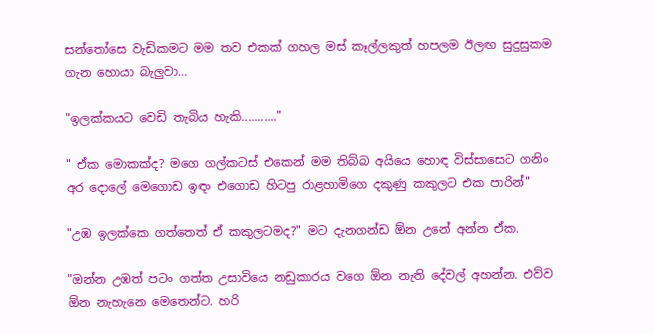සන්තෝසෙ වැඩිකමට මම තව එකක් ගහල මස් කෑල්ලකුත් හපලම ඊලඟ සුදුසුකම ගැන හොයා බැලුවා…

"ඉලක්කයට වෙඩි තැබිය හැකි..........."

" ඒක මොකක්ද? මගෙ ගල්කටස් එකෙන් මම තිබ්බ අයියෙ හොඳ විස්සාසෙට ගනිං අර දොලේ මෙගොඩ ඉඳං එගොඩ හිටපු රාළහාමිගෙ දකුණු කකුලට එක පාරින්"

"උඹ ඉලක්කෙ ගත්තෙත් ඒ කකුලටමද?" මට දැනගන්ඩ ඕන උනේ අන්න ඒක.

"ඔන්න උඹත් පටං ගත්ත උසාවියෙ නඩුකාරය වගෙ ඕන නැති දේවල් අහන්න. එව්ව ඕන නැහැනෙ මෙතෙන්ට. හරි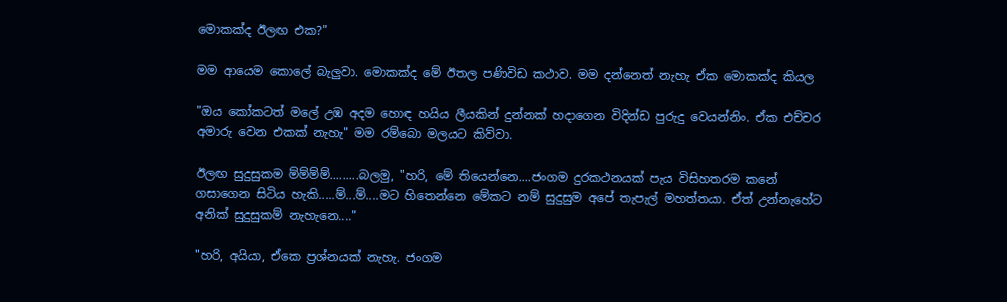මොකක්ද ඊලඟ එක?"

මම ආයෙම කොලේ බැලුවා. මොකක්ද මේ ඊතල පණිවිඩ කථාව. මම දන්නෙත් නැහැ ඒක මොකක්ද කියල

"ඔය කෝකටත් මලේ උඹ අදම හොඳ හයිය ලීයකින් දුන්නක් හදාගෙන විදින්ඩ පුරුදු වෙයන්නිං. ඒක එච්චර අමාරු වෙන එකක් නැහැ" මම රම්බො මලයට කිව්වා.

ඊලඟ සුදුසුකම ම්ම්ම්ම්.........බලමු, "හරි, මේ තියෙන්නෙ....ජංගම දුරකථනයක් පැය විසිහතරම කනේ ගසාගෙන සිටිය හැකි.....ම්...ම්....මට හිතෙන්නෙ මේකට නම් සුදුසුම අපේ තැපැල් මහත්තයා. ඒත් උන්නැහේට අනික් සුදුසුකම් නැහැනෙ...."

"හරි, අයියා, ඒකෙ ප්‍රශ්නයක් නැහැ. ජංගම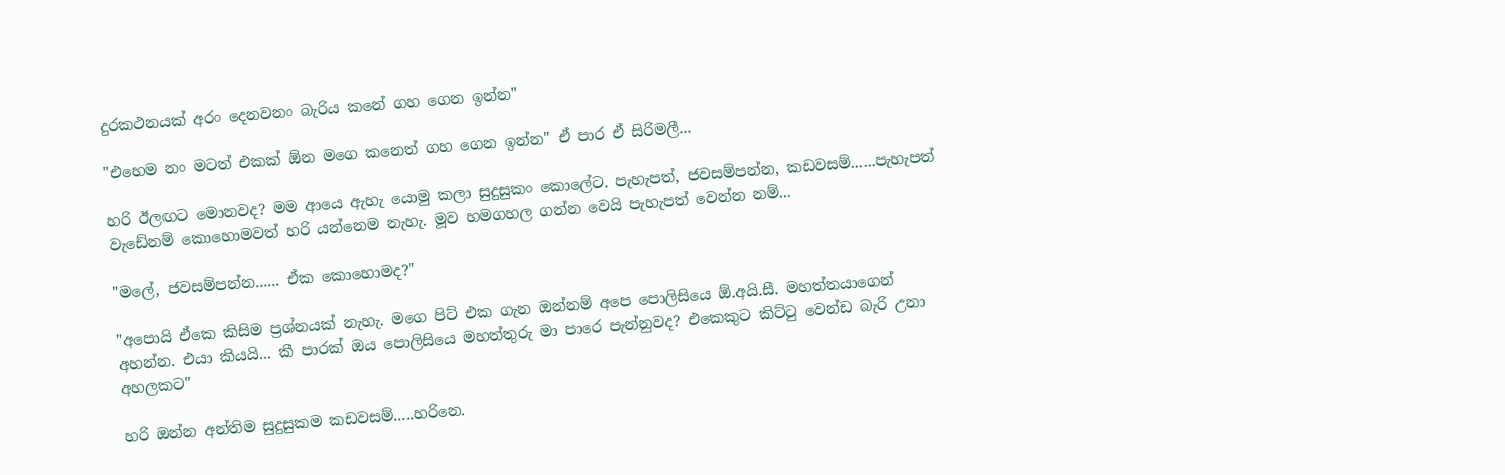දුරකථනයක් අරං දෙනවනං බැරිය කනේ ගහ ගෙන ඉන්න"

"එහෙම නං මටත් එකක් ඕන මගෙ කනෙත් ගහ ගෙන ඉන්න" ඒ පාර ඒ සිරිමලී...

හරි ඊලඟට මොනවද? මම ආයෙ ඇහැ යොමු කලා සුදුසුකං කොලේට. පැහැපත්, ජවසම්පන්න, කඩවසම්......පැහැපත් වැඩේනම් කොහොමවත් හරි යන්නෙම නැහැ. මූව හමගහල ගන්න වෙයි පැහැපත් වෙන්න නම්...

"මලේ, ජවසම්පන්න...... ඒක කොහොමද?"

"අපොයි ඒකෙ කිසිම ප්‍රශ්නයක් නැහැ. මගෙ පිට් එක ගැන ඔන්නම් අපෙ පොලිසියෙ ඕ.අයි.සී. මහත්තයාගෙන් අහන්න. එයා කියයි... කී පාරක් ඔය පොලිසියෙ මහත්තුරු මා පාරෙ පැන්නුවද? එකෙකුට කිට්ටු වෙන්ඩ බැරි උනා අහලකට"

හරි ඔන්න අන්තිම සුදුසුකම කඩවසම්.....හරිනෙ.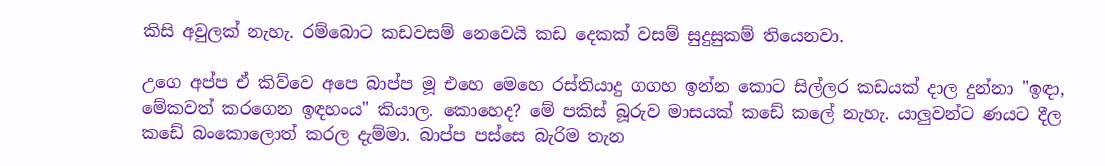කිසි අවුලක් නැහැ. රම්බොට කඩවසම් නෙවෙයි කඩ දෙකක් වසම් සුදුසුකම් තියෙනවා.

උගෙ අප්ප ඒ කිව්වෙ අපෙ බාප්ප මූ එහෙ මෙහෙ රස්තියාදු ගගහ ඉන්න කොට සිල්ලර කඩයක් දාල දුන්නා "ඉඳා, මේකවත් කරගෙන ඉඳහංය" කියාල. කොහෙද? මේ පකිස් බූරුව මාසයක් කඩේ කලේ නැහැ. යාලුවන්ට ණයට දීල කඩේ බංකොලොත් කරල දැම්මා. බාප්ප පස්සෙ බැරිම තැන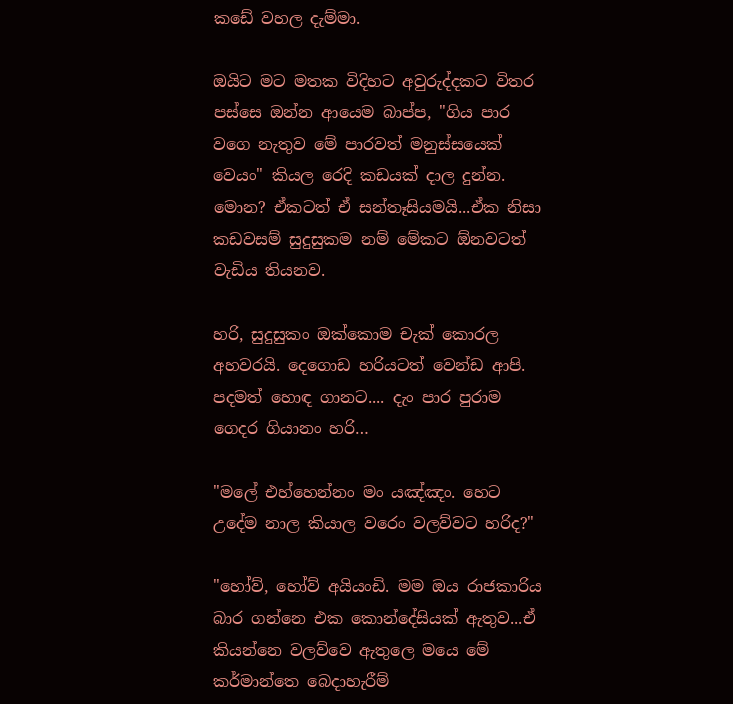කඩේ වහල දැම්මා.

ඔයිට මට මතක විදිහට අවුරුද්දකට විතර පස්සෙ ඔන්න ආයෙම බාප්ප, "ගිය පාර වගෙ නැතුව මේ පාරවත් මනුස්සයෙක් වෙයං" කියල රෙදි කඩයක් දාල දුන්න. මොන? ඒකටත් ඒ සන්තෑසියමයි...ඒක නිසා කඩවසම් සුදුසුකම නම් මේකට ඕනවටත් වැඩිය තියනව.

හරි, සුදුසුකං ඔක්කොම චැක් කොරල අහවරයි. දෙගොඩ හරියටත් වෙන්ඩ ආපි. පදමත් හොඳ ගානට.... දැං පාර පුරාම ගෙදර ගියානං හරි…

"මලේ එහ්හෙන්නං මං යඤ්ඤං. හෙට උදේම නාල කියාල වරෙං වලව්වට හරිද?"

"හෝව්, හෝව් අයියංඩි. මම ඔය රාජකාරිය බාර ගන්නෙ එක කොන්දේසියක් ඇතුව...ඒ කියන්නෙ වලව්වෙ ඇතුලෙ මයෙ මේ කර්මාන්තෙ බෙදාහැරීම්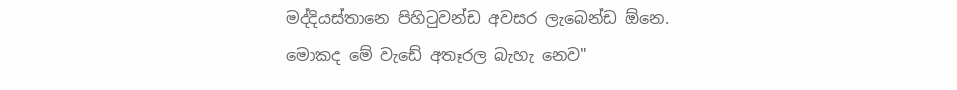මද්දියස්තානෙ පිහිටුවන්ඩ අවසර ලැබෙන්ඩ ඕනෙ. මොකද මේ වැඩේ අතෑරල බැහැ නෙව"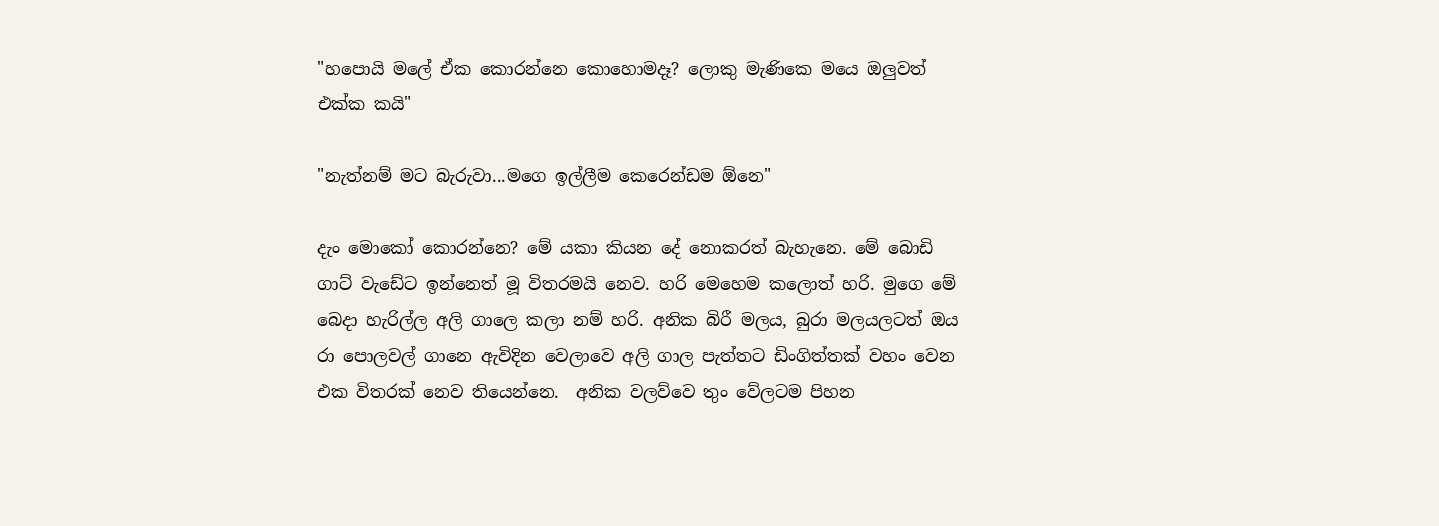"හපොයි මලේ ඒක කොරන්නෙ කොහොමදෑ? ලොකු මැණිකෙ මයෙ ඔලුවත් එක්ක කයි"

"නැත්නම් මට බැරුවා...මගෙ ඉල්ලීම කෙරෙන්ඩම ඕනෙ"

දැං මොකෝ කොරන්නෙ? මේ යකා කියන දේ නොකරත් බැහැනෙ. මේ බොඩි ගාට් වැඩේට ඉන්නෙත් මූ විතරමයි නෙව. හරි මෙහෙම කලොත් හරි. මුගෙ මේ බෙදා හැරිල්ල අලි ගාලෙ කලා නම් හරි. අනික බිරී මලය, බුරා මලයලටත් ඔය රා පොලවල් ගානෙ ඇවිදින වෙලාවෙ අලි ගාල පැත්තට ඩිංගිත්තක් වහං වෙන එක විතරක් නෙව තියෙන්නෙ.  අනික වලව්වෙ තුං වේලටම පිහන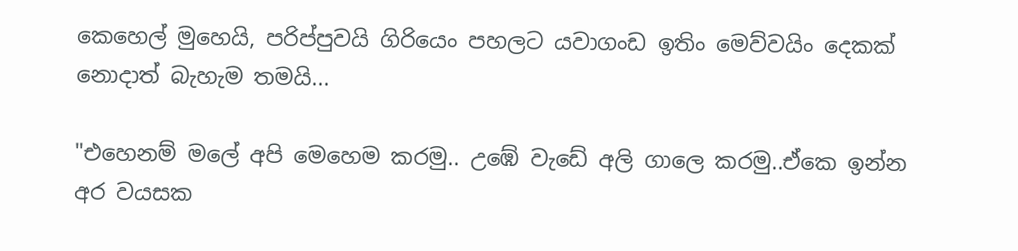කෙහෙල් මුහෙයි, පරිප්පුවයි ගිරියෙං පහලට යවාගංඩ ඉතිං මෙව්වයිං දෙකක් නොදාත් බැහැම තමයි...

"එහෙනම් මලේ අපි මෙහෙම කරමු.. උඹේ වැඩේ අලි ගාලෙ කරමු..ඒකෙ ඉන්න අර වයසක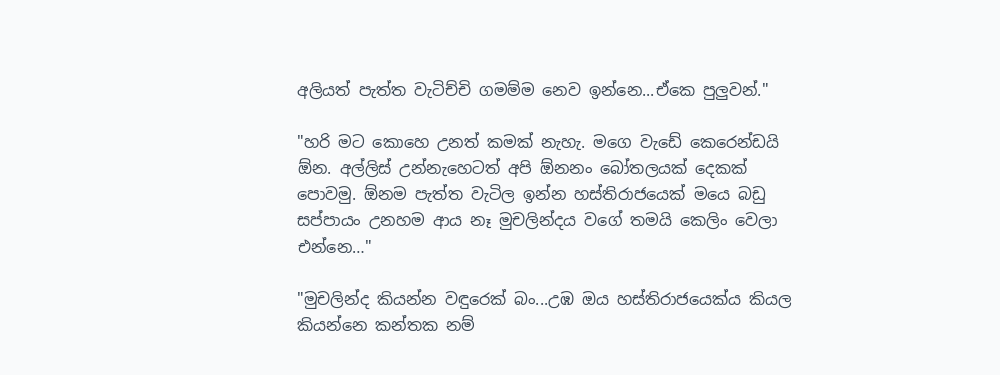අලියත් පැත්ත වැටිච්චි ගමම්ම නෙව ඉන්නෙ...ඒකෙ පුලුවන්."

"හරි මට කොහෙ උනත් කමක් නැහැ. මගෙ වැඩේ කෙරෙන්ඩයි ඕන. අල්ලිස් උන්නැහෙටත් අපි ඕනනං බෝතලයක් දෙකක් පොවමු. ඕනම පැත්ත වැටිල ඉන්න හස්තිරාජයෙක් මයෙ බඩු සප්පායං උනහම ආය නෑ මුචලින්දය වගේ තමයි කෙලිං වෙලා එන්නෙ…"

"මුචලින්ද කියන්න වඳුරෙක් බං...උඹ ඔය හස්තිරාජයෙක්ය කියල කියන්නෙ කන්තක නම්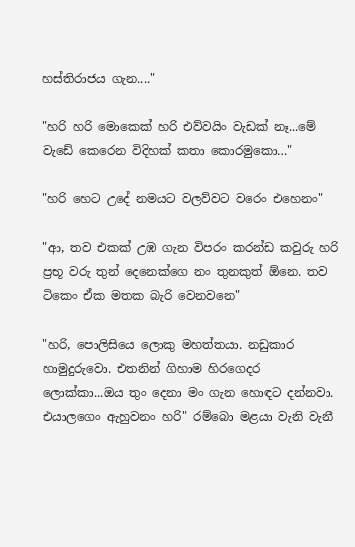හස්තිරාජය ගැන...."

"හරි හරි මොකෙක් හරි එව්වයිං වැඩක් නෑ...මේ වැඩේ කෙරෙන විදිහක් කතා කොරමුකො…"

"හරි හෙට උදේ නමයට වලව්වට වරෙං එහෙනං"

"ආ, තව එකක් උඹ ගැන විපරං කරන්ඩ කවුරු හරි ප්‍රභූ වරු තුන් දෙනෙක්ගෙ නං තුනකුත් ඕනෙ. තව ටිකෙං ඒක මතක බැරි වෙනවනෙ"

"හරි, පොලිසියෙ ලොකු මහත්තයා. නඩුකාර හාමුදුරුවො. එතනින් ගිහාම හිරගෙදර ලොක්කා...ඔය තුං දෙනා මං ගැන හොඳට දන්නවා. එයාලගෙං ඇහුවනං හරි" රම්බො මළයා වැනි වැනී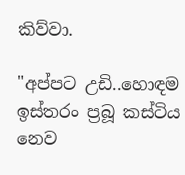කිව්වා.

"අප්පට උඩි..හොඳම ඉස්තරං ප්‍රබූ කස්ටිය නෙව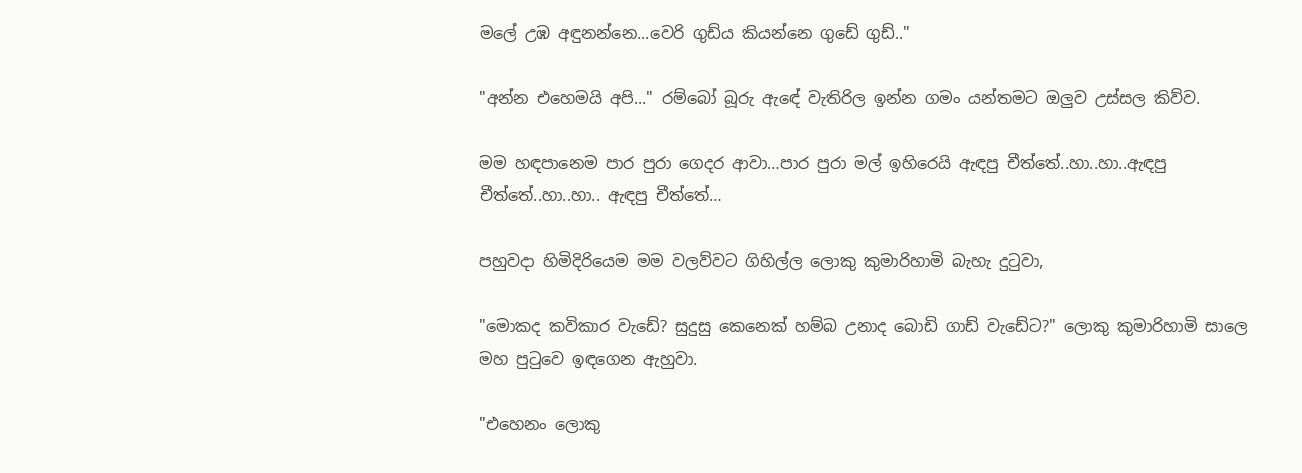මලේ උඹ අඳුනන්නෙ...වෙරි ගුඩ්ය කියන්නෙ ගුඩේ ගුඩ්.."

"අන්න එහෙමයි අපි..." රම්බෝ බූරු ඇඳේ වැතිරිල ඉන්න ගමං යන්තමට ඔලුව උස්සල කිව්ව.

මම හඳපානෙම පාර පුරා ගෙදර ආවා…පාර පුරා මල් ඉහිරෙයි ඇඳපු චීත්තේ..හා..හා..ඇඳපු චීත්තේ..හා..හා.. ඇඳපු චීත්තේ…

පහුවදා හිමිදිරියෙම මම වලව්වට ගිහිල්ල ලොකු කුමාරිහාමි බැහැ දුටුවා,

"මොකද කවිකාර වැඩේ? සුදුසු කෙනෙක් හම්බ උනාද බොඩි ගාඩ් වැඩේට?" ලොකු කුමාරිහාමි සාලෙ මහ පුටුවෙ ඉඳගෙන ඇහුවා.

"එහෙනං ලොකු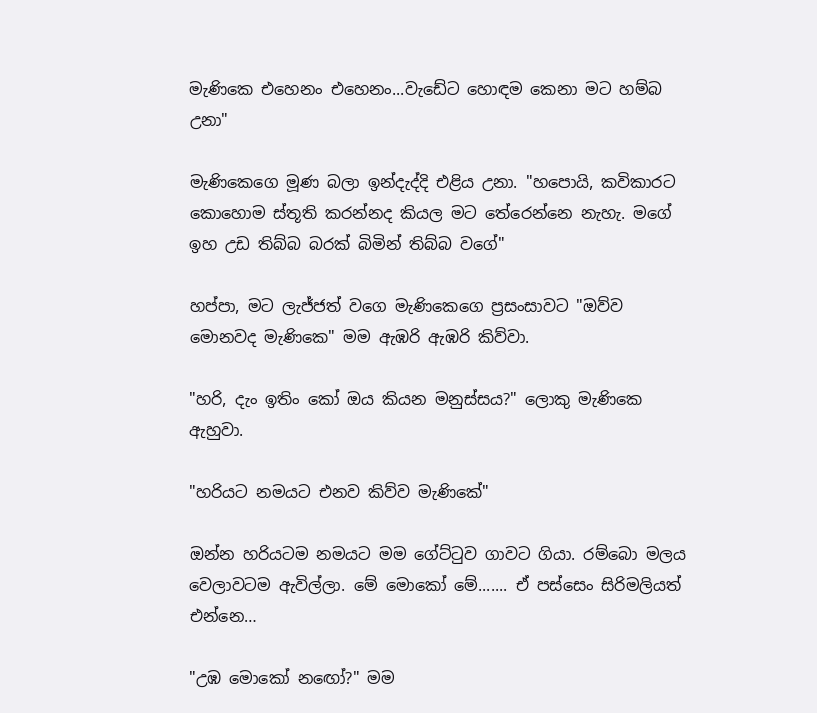මැණිකෙ එහෙනං එහෙනං...වැඩේට හොඳම කෙනා මට හම්බ උනා"

මැණිකෙගෙ මූණ බලා ඉන්දැද්දි එළිය උනා. "හපොයි, කවිකාරට කොහොම ස්තූති කරන්නද කියල මට තේරෙන්නෙ නැහැ. මගේ ඉහ උඩ තිබ්බ බරක් බිමින් තිබ්බ වගේ"

හප්පා, මට ලැජ්ජත් වගෙ මැණිකෙගෙ ප්‍රසංසාවට "ඔව්ව මොනවද මැණිකෙ" මම ඇඹරි ඇඹරි කිව්වා.

"හරි, දැං ඉතිං කෝ ඔය කියන මනුස්සය?" ලොකු මැණිකෙ ඇහුවා.

"හරියට නමයට එනව කිව්ව මැණිකේ"

ඔන්න හරියටම නමයට මම ගේට්ටුව ගාවට ගියා. රම්බො මලය වෙලාවටම ඇවිල්ලා. මේ මොකෝ මේ....... ඒ පස්සෙං සිරිමලියත් එන්නෙ…

"උඹ මොකෝ නඟෝ?" මම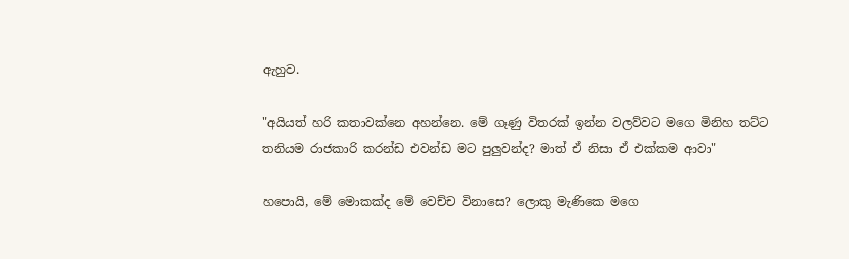ඇහුව.

"අයියත් හරි කතාවක්නෙ අහන්නෙ. මේ ගෑණු විතරක් ඉන්න වලව්වට මගෙ මිනිහ තට්ට තනියම රාජකාරි කරන්ඩ එවන්ඩ මට පුලුවන්ද? මාත් ඒ නිසා ඒ එක්කම ආවා"

හපොයි, මේ මොකක්ද මේ වෙච්ච විනාසෙ? ලොකු මැණිකෙ මගෙ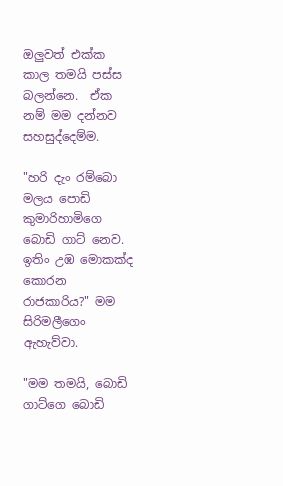ඔලුවත් එක්ක කාල තමයි පස්ස බලන්නෙ.  ඒක නම් මම දන්නව සහසුද්දෙම්ම.

"හරි දැං රම්බො මලය පොඩි කුමාරිහාමිගෙ බොඩි ගාට් නෙව. ඉතිං උඹ මොකක්ද කොරන රාජකාරිය?" මම සිරිමලීගෙං ඇහැව්වා.

"මම තමයි, බොඩි ගාට්ගෙ බොඩි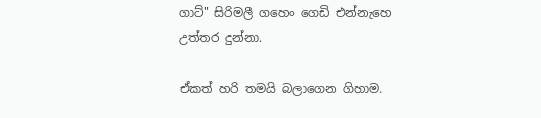ගාට්" සිරිමලී ගහෙං ගෙඩි එන්නැහෙ උත්තර දුන්නා.

ඒකත් හරි තමයි බලාගෙන ගිහාම.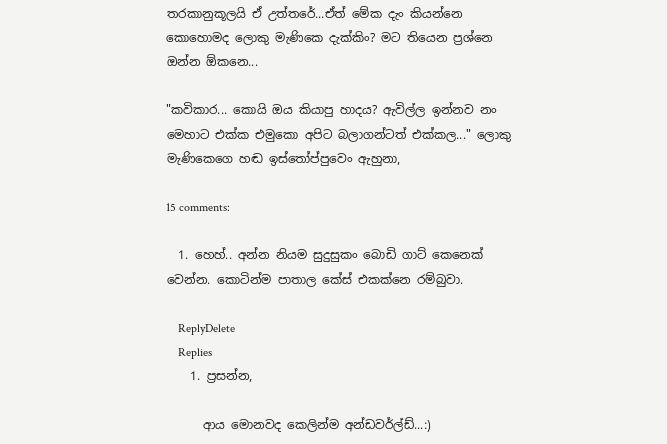තරකානුකූලයි ඒ උත්තරේ...ඒත් මේක දැං කියන්නෙ කොහොමද ලොකු මැණිකෙ දැක්කිං? මට තියෙන ප්‍රශ්නෙ ඔන්න ඕකනෙ...

"කවිකාර... කොයි ඔය කියාපු හාදය? ඇවිල්ල ඉන්නව නං මෙහාට එක්ක එමුකො අපිට බලාගන්ටත් එක්කල..." ලොකු මැණිකෙගෙ හඬ ඉස්තෝප්පුවෙං ඇහුනා,

15 comments:

  1. හෙහ්.. අන්න නියම සුදුසුකං බොඩි ගාට් කෙනෙක් වෙන්න. කොටින්ම පාතාල කේස් එකක්නෙ රම්බුවා.

    ReplyDelete
    Replies
    1. ප්‍රසන්න,

      ආය මොනවද කෙලින්ම අන්ඩවර්ල්ඩ්...:)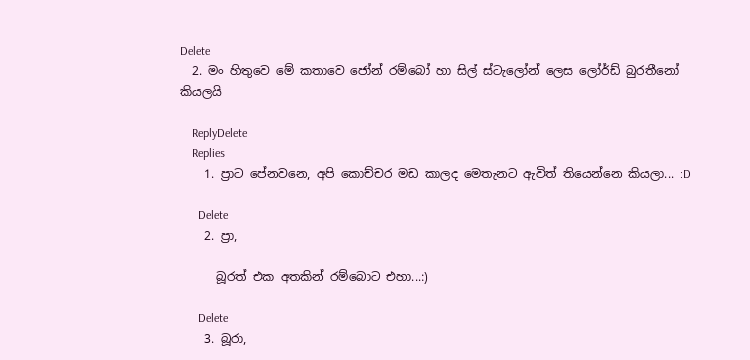Delete
  2. මං හිතුවෙ මේ කතාවෙ ජෝන් රම්බෝ හා සිල් ස්ටැලෝන් ලෙස ලෝර්ඩ් බුරතීනෝ කියලයි

    ReplyDelete
    Replies
    1. ප්‍රාට පේනවනෙ, අපි කොච්චර මඩ කාලද මෙතැනට ඇවිත් තියෙන්නෙ කියලා... :D

      Delete
    2. ප්‍රා,

      බූරත් එක අතකින් රම්බොට එහා...:)

      Delete
    3. බූරා,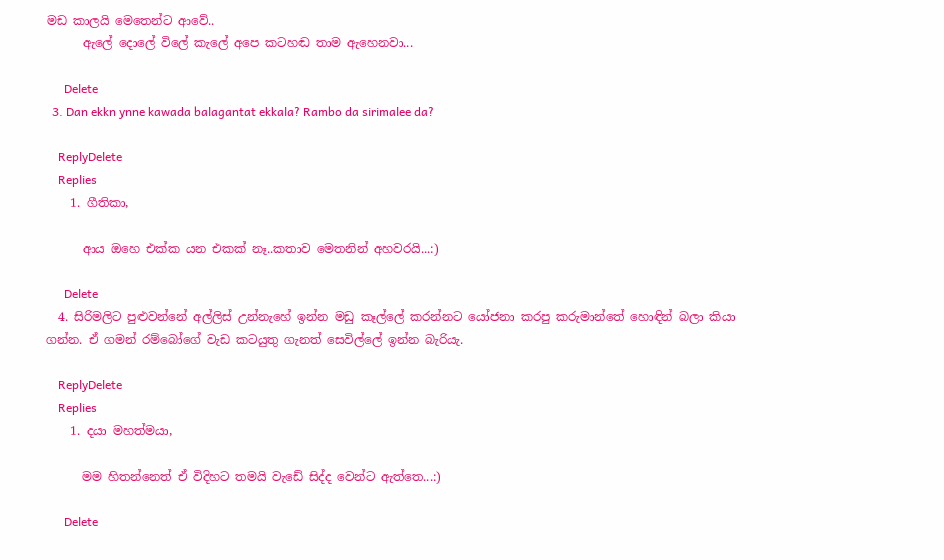මඩ කාලයි මෙතෙන්ට ආවේ..
      ඇලේ දොලේ විලේ කැලේ අපෙ කටහඬ තාම ඇහෙනවා...

      Delete
  3. Dan ekkn ynne kawada balagantat ekkala? Rambo da sirimalee da?

    ReplyDelete
    Replies
    1. ගීතිකා,

      ආය ඔහෙ එක්ක යන එකක් නෑ..කතාව මෙතනින් අහවරයි...:)

      Delete
  4. සිරිමලිට පුළුවන්නේ අල්ලිස් උන්නැහේ ඉන්න මඩු කෑල්ලේ කරන්නට යෝජනා කරපු කරුමාන්තේ හොඳින් බලා කියා ගන්න. ඒ ගමන් රම්බෝගේ වැඩ කටයුතු ගැනත් සෙවිල්ලේ ඉන්න බැරියැ.

    ReplyDelete
    Replies
    1. දයා මහත්මයා,

      මම හිතන්නෙත් ඒ විදිහට තමයි වැඩේ සිද්ද වෙන්ට ඇත්තෙ...:)

      Delete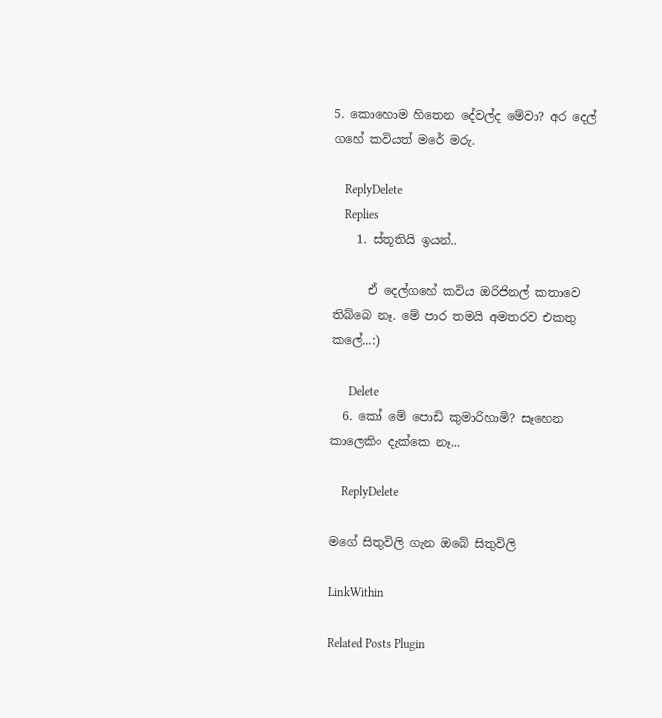5. කොහොම හිතෙන දේවල්ද මේවා? අර දෙල් ගහේ කවියත් මරේ මරු.

    ReplyDelete
    Replies
    1. ස්තූතියි ඉයන්..

      ඒ දෙල්ගහේ කවිය ඔරිජිනල් කතාවෙ තිබ්බෙ නෑ. මේ පාර තමයි අමතරව එකතු කලේ...:)

      Delete
  6. කෝ මේ පොඩි කුමාරිහාමි? සෑහෙන කාලෙකිං දැක්කෙ නෑ...

    ReplyDelete

මගේ සිතුවිලි ගැන ඔබේ සිතුවිලි

LinkWithin

Related Posts Plugin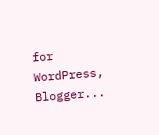for WordPress, Blogger...